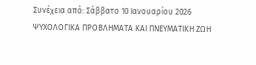Συνέχεια από: Σάββατο 10 Ιανουαρίου 2026
ΨΥΧΟΛΟΓΙΚΑ ΠΡΟΒΛΗΜΑΤΑ ΚΑΙ ΠΝΕΥΜΑΤΙΚΗ ΖΩΗ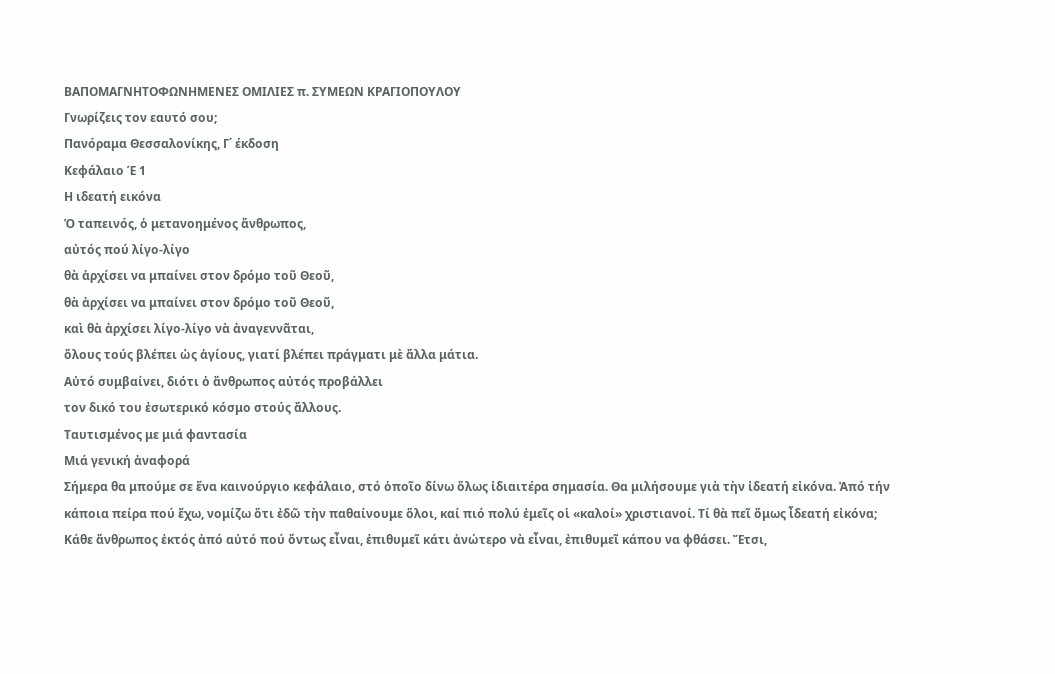ΒΑΠΟΜΑΓΝΗΤΟΦΩΝΗΜΕΝΕΣ ΟΜΙΛΙΕΣ π. ΣΥΜΕΩΝ ΚΡΑΓΙΟΠΟΥΛΟΥ
Γνωρίζεις τον εαυτό σου;
Πανόραμα Θεσσαλονίκης, Γ΄ έκδοση
Κεφάλαιο Έ 1
Η ιδεατή εικόνα
Ὁ ταπεινός, ὁ μετανοημένος ἄνθρωπος,
αὐτός πού λίγο-λίγο
θὰ ἀρχίσει να μπαίνει στον δρόμο τοῦ Θεοῦ,
θὰ ἀρχίσει να μπαίνει στον δρόμο τοῦ Θεοῦ,
καὶ θὰ ἀρχίσει λίγο-λίγο νὰ ἀναγεννᾶται,
ὅλους τούς βλέπει ὡς ἁγίους, γιατί βλέπει πράγματι μὲ ἄλλα μάτια.
Αὐτό συμβαίνει, διότι ὁ ἄνθρωπος αὐτός προβάλλει
τον δικό του ἐσωτερικό κόσμο στούς ἄλλους.
Ταυτισμένος με μιά φαντασία
Μιά γενική ἀναφορά
Σήμερα θα μπούμε σε ἕνα καινούργιο κεφάλαιο, στό ὁποῖο δίνω ὅλως ἰδιαιτέρα σημασία. Θα μιλήσουμε γιὰ τὴν ἰδεατή εἰκόνα. Ἀπό τήν κάποια πείρα πού ἔχω, νομίζω ὅτι ἐδῶ τὴν παθαίνουμε ὅλοι, καί πιό πολύ ἐμεῖς οἱ «καλοί» χριστιανοί. Τί θὰ πεῖ ὅμως ἶδεατή εἰκόνα;
Κάθε ἄνθρωπος ἐκτός ἀπό αὐτό πού ὄντως εἶναι, ἐπιθυμεῖ κάτι ἀνώτερο νὰ εἶναι, ἐπιθυμεῖ κάπου να φθάσει. Ἔτσι,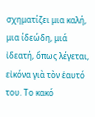σχηματίζει μια καλή, μια ίδεώδη, μιά ἰδεατή, ὅπως λέγεται, εἰκόνα γιὰ τὸν ἑαυτό του. Το κακό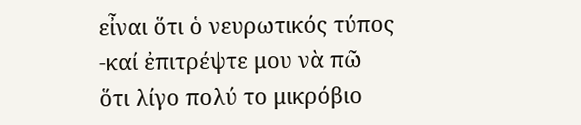εἶναι ὅτι ὁ νευρωτικός τύπος -καί ἐπιτρέψτε μου νὰ πῶ ὅτι λίγο πολύ το μικρόβιο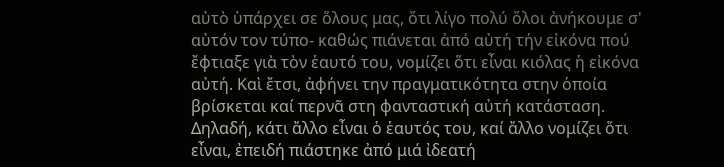αὐτὸ ὑπάρχει σε ὅλους μας, ὅτι λίγο πολύ ὅλοι ἀνήκουμε σ' αὐτόν τον τύπο- καθώς πιάνεται ἀπό αὐτή τήν εἰκόνα πού ἔφτιαξε γιὰ τὸν ἑαυτό του, νομίζει ὅτι εἶναι κιόλας ἡ εἰκόνα αὐτή. Καὶ ἔτσι, ἀφήνει την πραγματικότητα στην ὁποία βρίσκεται καί περνᾶ στη φανταστική αὐτή κατάσταση. Δηλαδή, κάτι ἄλλο εἶναι ὁ ἑαυτός του, καί ἄλλο νομίζει ὅτι εἶναι, ἐπειδή πιάστηκε ἀπό μιά ἰδεατή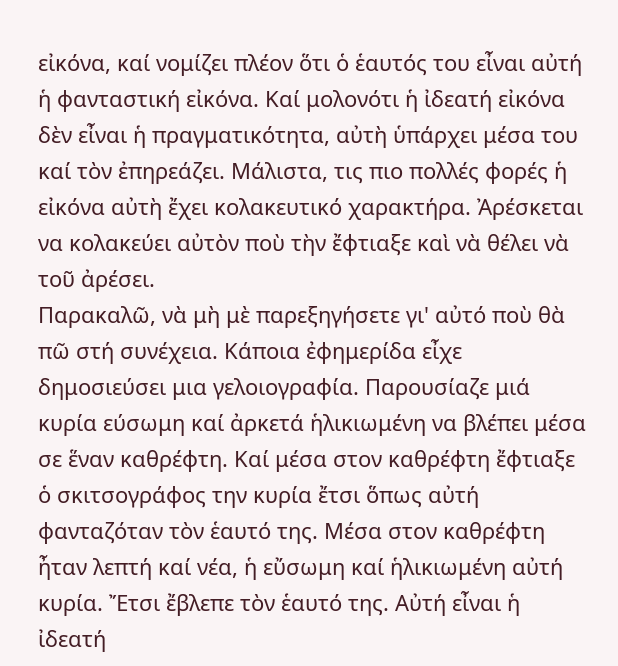εἰκόνα, καί νομίζει πλέον ὅτι ὁ ἑαυτός του εἶναι αὐτή ἡ φανταστική εἰκόνα. Καί μολονότι ἡ ἰδεατή εἰκόνα δὲν εἶναι ἡ πραγματικότητα, αὐτὴ ὑπάρχει μέσα του καί τὸν ἐπηρεάζει. Μάλιστα, τις πιο πολλές φορές ἡ εἰκόνα αὐτὴ ἔχει κολακευτικό χαρακτήρα. Ἀρέσκεται να κολακεύει αὐτὸν ποὺ τὴν ἔφτιαξε καὶ νὰ θέλει νὰ τοῦ ἀρέσει.
Παρακαλῶ, νὰ μὴ μὲ παρεξηγήσετε γι' αὐτό ποὺ θὰ πῶ στή συνέχεια. Κάποια ἐφημερίδα εἶχε δημοσιεύσει μια γελοιογραφία. Παρουσίαζε μιά κυρία εύσωμη καί ἀρκετά ἡλικιωμένη να βλέπει μέσα σε ἕναν καθρέφτη. Καί μέσα στον καθρέφτη ἔφτιαξε ὁ σκιτσογράφος την κυρία ἔτσι ὅπως αὐτή φανταζόταν τὸν ἑαυτό της. Μέσα στον καθρέφτη ἦταν λεπτή καί νέα, ἡ εὔσωμη καί ἡλικιωμένη αὐτή κυρία. Ἔτσι ἔβλεπε τὸν ἑαυτό της. Αὐτή εἶναι ἡ ἰδεατή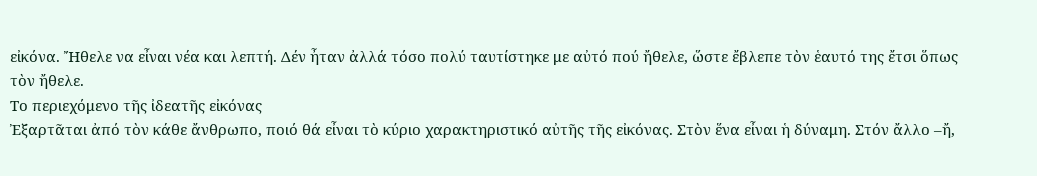εἰκόνα. Ἤθελε να εἶναι νέα και λεπτή. Δέν ἦταν ἀλλά τόσο πολύ ταυτίστηκε με αὐτό πού ἤθελε, ὥστε ἔβλεπε τὸν ἑαυτό της ἔτσι ὅπως τὸν ἤθελε.
Το περιεχόμενο τῆς ἰδεατῆς εἰκόνας
Ἐξαρτᾶται ἀπό τὸν κάθε ἄνθρωπο, ποιό θά εἶναι τὸ κύριο χαρακτηριστικό αὐτῆς τῆς εἰκόνας. Στὸν ἕνα εἶναι ἡ δύναμη. Στόν ἄλλο –ἤ,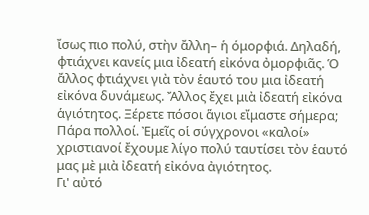ἴσως πιο πολύ, στὴν ἄλλη– ἡ όμορφιά. Δηλαδή, φτιάχνει κανείς μια ἰδεατή εἰκόνα ὀμορφιᾶς. Ὁ ἄλλος φτιάχνει γιὰ τὸν ἑαυτό του μια ἰδεατή εἰκόνα δυνάμεως. Ἄλλος ἔχει μιὰ ἰδεατή εἰκόνα ἁγιότητος. Ξέρετε πόσοι ἅγιοι εἴμαστε σήμερα; Πάρα πολλοί. Ἐμεῖς οἱ σύγχρονοι «καλοί» χριστιανοί ἔχουμε λίγο πολύ ταυτίσει τὸν ἑαυτό μας μὲ μιὰ ἰδεατή εἰκόνα ἀγιότητος.
Γι' αὐτό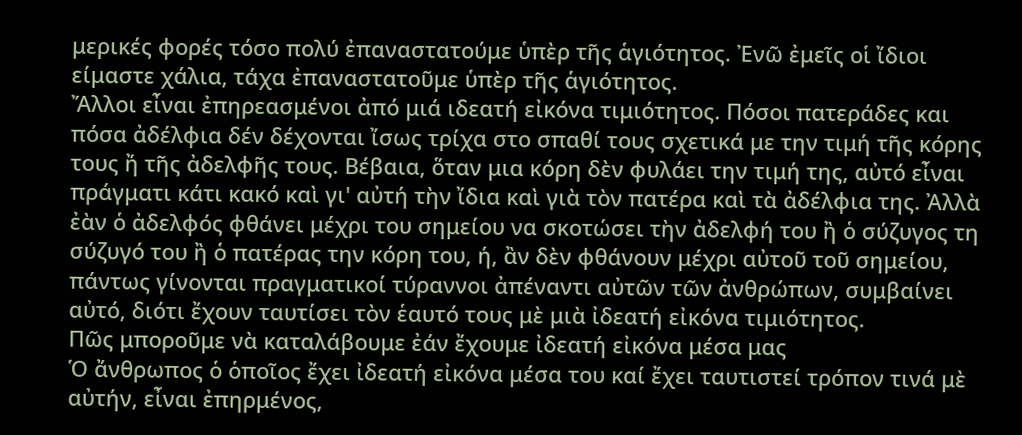μερικές φορές τόσο πολύ ἐπαναστατούμε ὑπὲρ τῆς ἁγιότητος. Ἐνῶ ἐμεῖς οἱ ἴδιοι είμαστε χάλια, τάχα ἐπαναστατοῦμε ὑπὲρ τῆς ἁγιότητος.
Ἄλλοι εἶναι ἐπηρεασμένοι ἀπό μιά ιδεατή εἰκόνα τιμιότητος. Πόσοι πατεράδες και πόσα ἀδέλφια δέν δέχονται ἴσως τρίχα στο σπαθί τους σχετικά με την τιμή τῆς κόρης τους ἤ τῆς ἀδελφῆς τους. Βέβαια, ὅταν μια κόρη δὲν φυλάει την τιμή της, αὐτό εἶναι πράγματι κάτι κακό καὶ γι' αὐτή τὴν ἴδια καὶ γιὰ τὸν πατέρα καὶ τὰ ἀδέλφια της. Ἀλλὰ ἐὰν ὁ ἀδελφός φθάνει μέχρι του σημείου να σκοτώσει τὴν ἀδελφή του ἢ ὁ σύζυγος τη σύζυγό του ἢ ὁ πατέρας την κόρη του, ή, ἂν δὲν φθάνουν μέχρι αὐτοῦ τοῦ σημείου, πάντως γίνονται πραγματικοί τύραννοι ἀπέναντι αὐτῶν τῶν ἀνθρώπων, συμβαίνει αὐτό, διότι ἔχουν ταυτίσει τὸν ἑαυτό τους μὲ μιὰ ἰδεατή εἰκόνα τιμιότητος.
Πῶς μποροῦμε νὰ καταλάβουμε ἐάν ἔχουμε ἰδεατή εἰκόνα μέσα μας
Ὁ ἄνθρωπος ὁ ὁποῖος ἔχει ἰδεατή εἰκόνα μέσα του καί ἔχει ταυτιστεί τρόπον τινά μὲ αὐτήν, εἶναι ἐπηρμένος,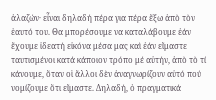ἀλαζών· εἶναι δηλαδή πέρα για πέρα ἔξω ἀπὸ τὸν ἑαυτό του. Θα μπορέσουμε να καταλάβουμε ἐάν ἔχουμε ἰδεατή εἰκόνα μέσα μας καὶ ἐάν εἴμαστε ταυτισμένοι κατά κάποιον τρόπο μέ αὐτήν, ἀπὸ τὸ τί κάνουμε, ὅταν οἱ ἄλλοι δὲν ἀναγνωρίζουν αὐτό πού νομίζουμε ὅτι εἴμαστε. Δηλαδή, ὁ πραγματικά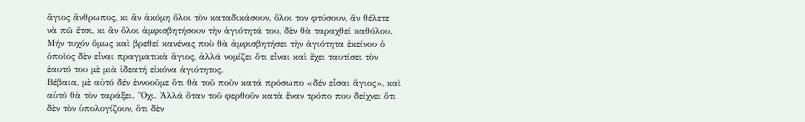ἅγιος ἄνθρωπος, κι ἂν ἀκόμη ὅλοι τὸν καταδικάσουν, ὅλοι τον φτύσουν, ἄν θέλετε νὰ πῶ ἔτσι, κι ἂν ὅλοι ἀμφισβητήσουν τὴν ἁγιότητά του, δὲν θὰ ταραχθεί καθόλου. Μήν τυχόν ὅμως καὶ βρεθεί κανένας ποὺ θὰ ἀμφισβητήσει τὴν ἁγιότητα ἐκείνου ὁ ὁποῖος δὲν εἶναι πραγματικὰ ἅγιος, ἀλλά νομίζει ὅτι εἶναι καὶ ἔχει ταυτίσει τὸν ἑαυτό του μὲ μιὰ ἰδεατή εἰκόνα ἁγιότητος.
Βέβαια, μὲ αὐτό δέν ἐννοοῦμε ὅτι θὰ τοῦ ποῦν κατά πρόσωπο «δέν εἶσαι ἅγιος», καὶ αὐτό θὰ τὸν ταράξει. Ὄχι. Ἀλλά ὅταν τοῦ φερθοῦν κατὰ ἕναν τρόπο που δείχνει ὅτι δὲν τὸν ὑπολογίζουν, ὅτι δὲν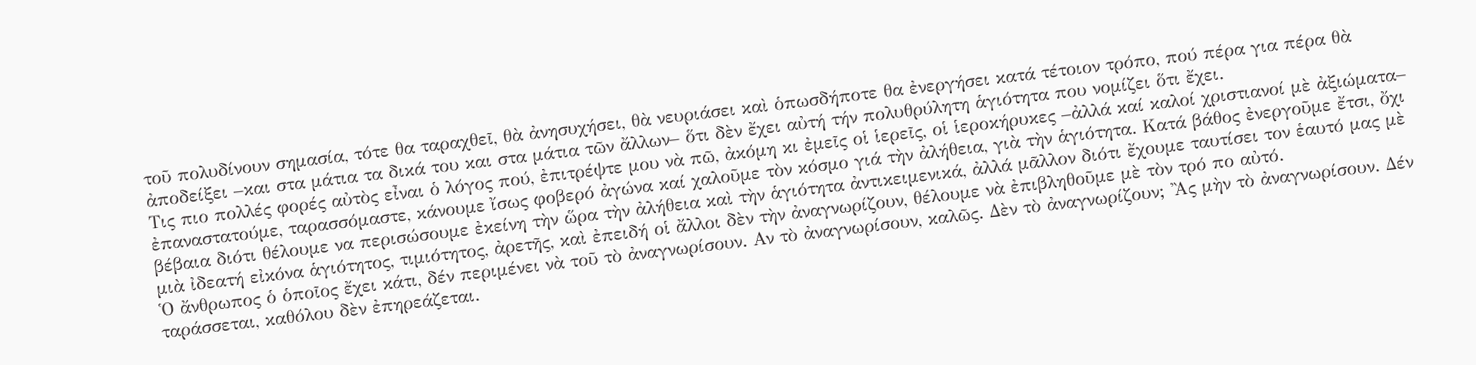τοῦ πολυδίνουν σημασία, τότε θα ταραχθεῖ, θὰ ἀνησυχήσει, θὰ νευριάσει καὶ ὁπωσδήποτε θα ἐνεργήσει κατά τέτοιον τρόπο, πού πέρα για πέρα θὰ ἀποδείξει –και στα μάτια τα δικά του και στα μάτια τῶν ἄλλων– ὅτι δὲν ἔχει αὐτή τήν πολυθρύλητη ἁγιότητα που νομίζει ὅτι ἔχει.
Τις πιο πολλές φορές αὐτὸς εἶναι ὁ λόγος πού, ἐπιτρέψτε μου νὰ πῶ, ἀκόμη κι ἐμεῖς οἱ ἱερεῖς, οἱ ἱεροκήρυκες –ἀλλά καί καλοί χριστιανοί μὲ ἀξιώματα– ἐπαναστατούμε, ταρασσόμαστε, κάνουμε ἴσως φοβερό ἀγώνα καί χαλοῦμε τὸν κόσμο γιά τὴν ἀλήθεια, γιὰ τὴν ἁγιότητα. Κατά βάθος ἐνεργοῦμε ἔτσι, ὄχι βέβαια διότι θέλουμε να περισώσουμε ἐκείνη τὴν ὥρα τὴν ἀλήθεια καὶ τὴν ἁγιότητα ἀντικειμενικά, ἀλλά μᾶλλον διότι ἔχουμε ταυτίσει τον ἑαυτό μας μὲ μιὰ ἰδεατή εἰκόνα ἁγιότητος, τιμιότητος, ἀρετῆς, καὶ ἐπειδή οἱ ἄλλοι δὲν τὴν ἀναγνωρίζουν, θέλουμε νὰ ἐπιβληθοῦμε μὲ τὸν τρό πο αὐτό.
Ὁ ἄνθρωπος ὁ ὁποῖος ἔχει κάτι, δέν περιμένει νὰ τοῦ τὸ ἀναγνωρίσουν. Αν τὸ ἀναγνωρίσουν, καλῶς. Δὲν τὸ ἀναγνωρίζουν; Ἂς μὴν τὸ ἀναγνωρίσουν. Δέν ταράσσεται, καθόλου δὲν ἐπηρεάζεται.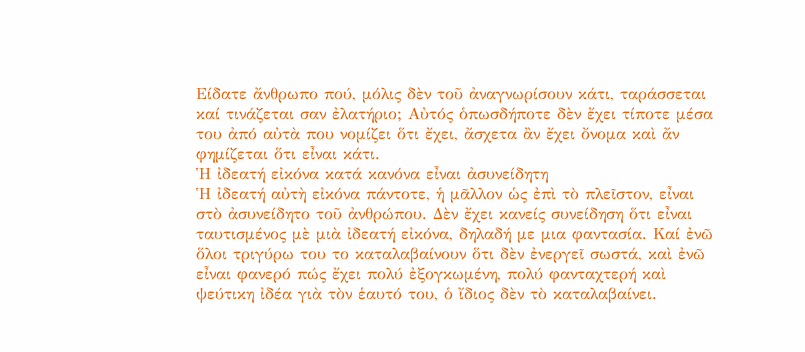Είδατε ἄνθρωπο πού, μόλις δὲν τοῦ ἀναγνωρίσουν κάτι, ταράσσεται καί τινάζεται σαν ἐλατήριο; Αὐτός ὁπωσδήποτε δὲν ἔχει τίποτε μέσα του ἀπό αὐτὰ που νομίζει ὅτι ἔχει, ἄσχετα ἂν ἔχει ὄνομα καὶ ἄν φημίζεται ὅτι εἶναι κάτι.
Ἡ ἰδεατή εἰκόνα κατά κανόνα εἶναι ἀσυνείδητη
Ἡ ἰδεατή αὐτὴ εἰκόνα πάντοτε, ἡ μᾶλλον ὡς ἐπὶ τὸ πλεῖστον, εἶναι στὸ ἀσυνείδητο τοῦ ἀνθρώπου. Δὲν ἔχει κανείς συνείδηση ὅτι εἶναι ταυτισμένος μὲ μιὰ ἰδεατή εἰκόνα, δηλαδή με μια φαντασία. Καί ἐνῶ ὅλοι τριγύρω του το καταλαβαίνουν ὅτι δὲν ἐνεργεῖ σωστά, καὶ ἐνῶ εἶναι φανερό πώς ἔχει πολύ ἐξογκωμένη, πολύ φανταχτερή καὶ ψεύτικη ἰδέα γιὰ τὸν ἑαυτό του, ὁ ἴδιος δὲν τὸ καταλαβαίνει.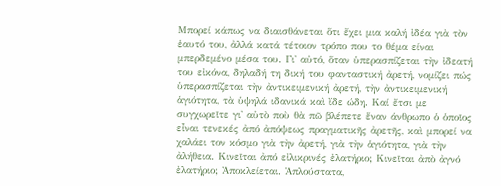Μπορεί κάπως να διαισθάνεται ὅτι ἔχει μια καλή ἰδέα γιὰ τὸν ἑαυτό του, ἀλλά κατά τέτοιον τρόπο που το θέμα είναι μπερδεμένο μέσα του. Γι' αὐτό, ὅταν ὑπερασπίζεται τὴν ἰδεατή του εἰκόνα, δηλαδή τη δική του φανταστική ἀρετή, νομίζει πώς ὑπερασπίζεται τὴν ἀντικειμενική ἀρετή, τὴν ἀντικειμενική ἁγιότητα, τὰ ὑψηλά ιδανικά καὶ ἴδε ώδη. Καί ἔτσι με συγχωρεῖτε γι' αὐτὸ ποὺ θὰ πῶ βλέπετε ἕναν άνθρωπο ὁ ὁποῖος εἶναι τενεκές ἀπό ἀπόψεως πραγματικῆς ἀρετῆς, καὶ μπορεί να χαλάει τον κόσμο γιὰ τὴν ἀρετή, γιὰ τὴν ἁγιότητα, γιὰ τὴν ἀλήθεια. Κινεῖται ἀπό εἰλικρινές ἐλατήριο; Κινεῖται ἀπὸ ἀγνό ἐλατήριο; Ἀποκλείεται. Ἁπλούστατα,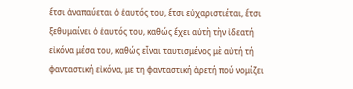ἔτσι ἀναπαύεται ὁ ἑαυτός του, ἔτσι εὐχαριστιέται, ἔτσι ξεθυμαίνει ὁ ἑαυτός του, καθώς ἔχει αὐτὴ τὴν ἰδεατή εἰκόνα μέσα του, καθώς εἶναι ταυτισμένος μὲ αὐτή τή φανταστική εἰκόνα, με τη φανταστική ἀρετή πού νομίζει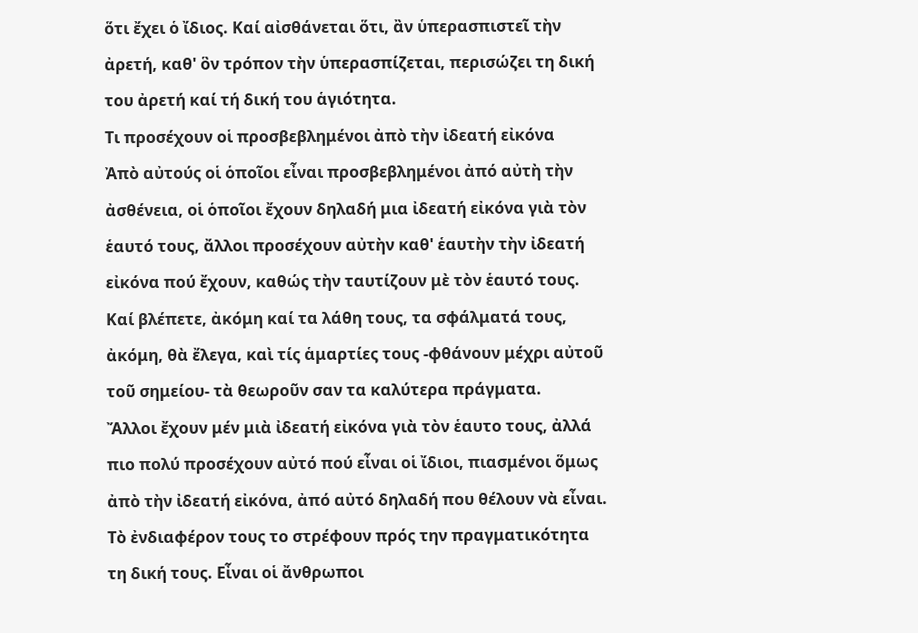ὅτι ἔχει ὁ ἴδιος. Καί αἰσθάνεται ὅτι, ἂν ὑπερασπιστεῖ τὴν ἀρετή, καθ' ὃν τρόπον τὴν ὑπερασπίζεται, περισώζει τη δική του ἀρετή καί τή δική του ἁγιότητα.
Τι προσέχουν οἱ προσβεβλημένοι ἀπὸ τὴν ἰδεατή εἰκόνα
Ἀπὸ αὐτούς οἱ ὁποῖοι εἶναι προσβεβλημένοι ἀπό αὐτὴ τὴν ἀσθένεια, οἱ ὁποῖοι ἔχουν δηλαδή μια ἰδεατή εἰκόνα γιὰ τὸν ἑαυτό τους, ἄλλοι προσέχουν αὐτὴν καθ' ἑαυτὴν τὴν ἰδεατή εἰκόνα πού ἔχουν, καθώς τὴν ταυτίζουν μὲ τὸν ἑαυτό τους. Καί βλέπετε, ἀκόμη καί τα λάθη τους, τα σφάλματά τους, ἀκόμη, θὰ ἔλεγα, καὶ τίς ἁμαρτίες τους -φθάνουν μέχρι αὐτοῦ τοῦ σημείου- τὰ θεωροῦν σαν τα καλύτερα πράγματα.
Ἄλλοι ἔχουν μέν μιὰ ἰδεατή εἰκόνα γιὰ τὸν ἑαυτο τους, ἀλλά πιο πολύ προσέχουν αὐτό πού εἶναι οἱ ἴδιοι, πιασμένοι ὅμως ἀπὸ τὴν ἰδεατή εἰκόνα, ἀπό αὐτό δηλαδή που θέλουν νὰ εἶναι. Τὸ ἐνδιαφέρον τους το στρέφουν πρός την πραγματικότητα τη δική τους. Εἶναι οἱ ἄνθρωποι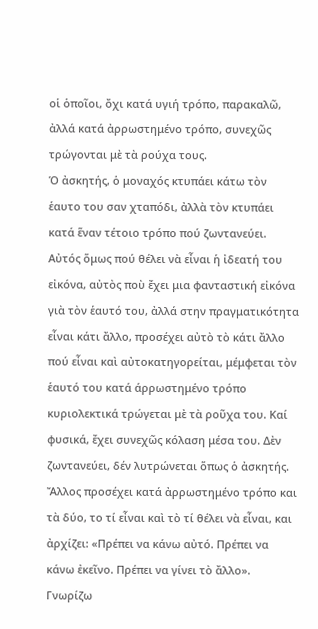οἱ ὁποῖοι, ὄχι κατά υγιή τρόπο, παρακαλῶ, ἀλλά κατά ἀρρωστημένο τρόπο, συνεχῶς τρώγονται μὲ τὰ ρούχα τους.
Ὁ ἀσκητής, ὁ μοναχός κτυπάει κάτω τὸν ἑαυτο του σαν χταπόδι, ἀλλὰ τὸν κτυπάει κατά ἕναν τέτοιο τρόπο πού ζωντανεύει. Αὐτός ὅμως πού θέλει νὰ εἶναι ἡ ἰδεατή του εἰκόνα, αὐτὸς ποὺ ἔχει μια φανταστική εἰκόνα γιὰ τὸν ἑαυτό του, ἀλλά στην πραγματικότητα εἶναι κάτι ἄλλο, προσέχει αὐτὸ τὸ κάτι ἄλλο πού εἶναι καὶ αὐτοκατηγορείται, μέμφεται τὸν ἑαυτό του κατά άρρωστημένο τρόπο κυριολεκτικά τρώγεται μὲ τὰ ροῦχα του. Καί φυσικά, ἔχει συνεχῶς κόλαση μέσα του. Δὲν ζωντανεύει, δέν λυτρώνεται ὅπως ὁ ἀσκητής.
Ἄλλος προσέχει κατά ἀρρωστημένο τρόπο και τὰ δύο, το τί εἶναι καὶ τὸ τί θέλει νὰ εἶναι, και ἀρχίζει: «Πρέπει να κάνω αὐτό. Πρέπει να κάνω ἐκεῖνο. Πρέπει να γίνει τὸ ἄλλο». Γνωρίζω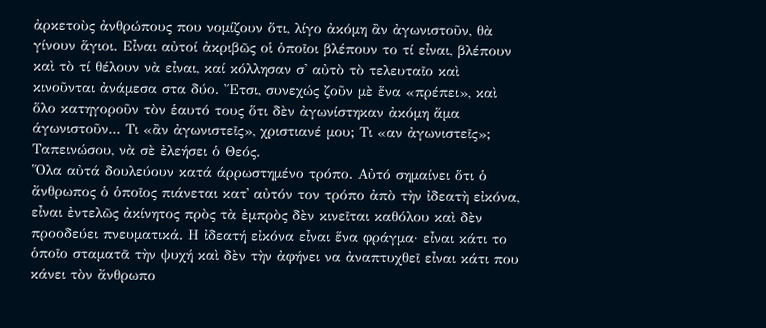ἀρκετοὺς ἀνθρώπους που νομίζουν ὅτι, λίγο ἀκόμη ἂν ἀγωνιστοῦν, θὰ γίνουν ἅγιοι. Εἶναι αὐτοί ἀκριβῶς οἱ ὁποῖοι βλέπουν το τί εἶναι, βλέπουν καὶ τὸ τί θέλουν νὰ εἶναι, καί κόλλησαν σ' αὐτὸ τὸ τελευταῖο καὶ κινοῦνται ἀνάμεσα στα δύο. Ἔτσι, συνεχώς ζοῦν μὲ ἕνα «πρέπει», καὶ ὅλο κατηγοροῦν τὸν ἑαυτό τους ὅτι δὲν ἀγωνίστηκαν ἀκόμη ἅμα άγωνιστοῦν... Τι «ἂν ἀγωνιστεῖς», χριστιανέ μου; Τι «αν ἀγωνιστεῖς»; Ταπεινώσου, νὰ σὲ ἐλεήσει ὁ Θεός.
Ὅλα αὐτά δουλεύουν κατά άρρωστημένο τρόπο. Αὐτό σημαίνει ὅτι ὁ ἄνθρωπος ὁ ὁποῖος πιάνεται κατ᾿ αὐτόν τον τρόπο ἀπὸ τὴν ἰδεατὴ εἰκόνα, εἶναι ἐντελῶς ἀκίνητος πρὸς τὰ ἐμπρὸς δὲν κινεῖται καθόλου καὶ δὲν προοδεύει πνευματικά. Η ἰδεατή εἰκόνα εἶναι ἕνα φράγμα· εἶναι κάτι το ὁποῖο σταματᾶ τὴν ψυχή καὶ δὲν τὴν ἀφήνει να ἀναπτυχθεῖ εἶναι κάτι που κάνει τὸν ἄνθρωπο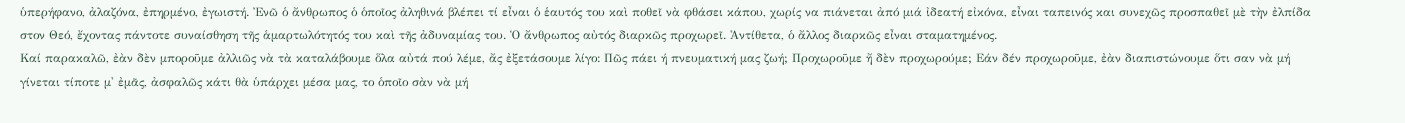ὑπερήφανο, ἀλαζόνα, ἐπηρμένο, ἐγωιστή. Ἐνῶ ὁ ἄνθρωπος ὁ ὁποῖος ἀληθινά βλέπει τί εἶναι ὁ ἑαυτός του καὶ ποθεῖ νὰ φθάσει κάπου, χωρίς να πιάνεται ἀπό μιά ἰδεατή εἰκόνα, εἶναι ταπεινός και συνεχῶς προσπαθεῖ μὲ τὴν ἐλπίδα στον Θεό, ἔχοντας πάντοτε συναίσθηση τῆς ἁμαρτωλότητός του καὶ τῆς ἀδυναμίας του. Ὁ ἄνθρωπος αὐτός διαρκῶς προχωρεῖ. Ἀντίθετα, ὁ ἄλλος διαρκῶς εἶναι σταματημένος.
Καί παρακαλῶ, ἐὰν δὲν μποροῦμε ἀλλιῶς νὰ τὰ καταλάβουμε ὅλα αὐτά πού λέμε, ἄς ἐξετάσουμε λίγο: Πῶς πάει ή πνευματική μας ζωή; Προχωροῦμε ἤ δὲν προχωρούμε; Εάν δέν προχωροῦμε, ἐὰν διαπιστώνουμε ὅτι σαν νὰ μή γίνεται τίποτε μ' ἐμᾶς, ἀσφαλῶς κάτι θὰ ὑπάρχει μέσα μας, το ὁποῖο σὰν νὰ μή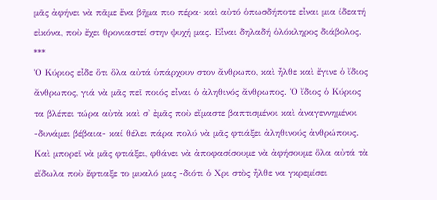μᾶς ἀφήνει νὰ πᾶμε ἕνα βῆμα πιο πέρα· καὶ αὐτό ὁπωσδήποτε εἶναι μια ίδεατή εἰκόνα, ποὺ ἔχει θρονιαστεί στην ψυχή μας. Εἶναι δηλαδή ὁλόκληρος διάβολος.
***
Ὁ Κύριος εἶδε ὅτι ὅλα αὐτά ὑπάρχουν στον ἄνθρωπο, καὶ ἦλθε καὶ ἔγινε ὁ ἴδιος ἄνθρωπος, γιά νὰ μᾶς πεῖ ποιός εἶναι ὁ ἀληθινός ἄνθρωπος. Ὁ ἴδιος ὁ Κύριος τα βλέπει τώρα αὐτὰ καὶ σ' ἐμᾶς ποὺ εἴμαστε βαπτισμένοι καὶ ἀναγεννημένοι -δυνάμει βέβαια- καί θέλει πάρα πολύ νὰ μᾶς φτιάξει ἀληθινούς ἀνθρώπους. Καὶ μπορεῖ νὰ μᾶς φτιάξει, φθάνει νὰ ἀποφασίσουμε νὰ ἀφήσουμε ὅλα αὐτά τὰ εἴδωλα ποὺ ἔφτιαξε το μυαλό μας -διότι ὁ Χρι στὸς ἦλθε να γκρεμίσει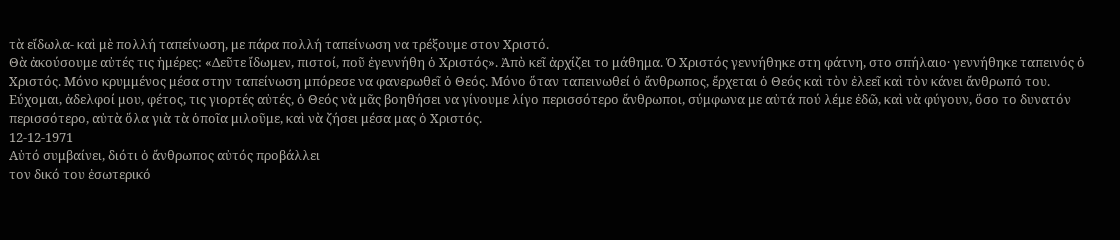τὰ εἴδωλα- καὶ μὲ πολλή ταπείνωση, με πάρα πολλή ταπείνωση να τρέξουμε στον Χριστό.
Θὰ ἀκούσουμε αὐτές τις ἡμέρες: «Δεῦτε ἴδωμεν, πιστοί, ποῦ ἐγεννήθη ὁ Χριστός». Ἀπὸ κεῖ ἀρχίζει το μάθημα. Ὁ Χριστός γεννήθηκε στη φάτνη, στο σπήλαιο· γεννήθηκε ταπεινός ὁ Χριστός. Μόνο κρυμμένος μέσα στην ταπείνωση μπόρεσε να φανερωθεῖ ὁ Θεός. Μόνο ὅταν ταπεινωθεί ὁ ἄνθρωπος, ἔρχεται ὁ Θεός καὶ τὸν ἐλεεῖ καὶ τὸν κάνει ἄνθρωπό του.
Εύχομαι, ἀδελφοί μου, φέτος, τις γιορτές αὐτές, ὁ Θεός νὰ μᾶς βοηθήσει να γίνουμε λίγο περισσότερο ἄνθρωποι, σύμφωνα με αὐτά πού λέμε ἐδῶ, καὶ νὰ φύγουν, ὅσο το δυνατόν περισσότερο, αὐτὰ ὅλα γιὰ τὰ ὁποῖα μιλοῦμε, καὶ νὰ ζήσει μέσα μας ὁ Χριστός.
12-12-1971
Αὐτό συμβαίνει, διότι ὁ ἄνθρωπος αὐτός προβάλλει
τον δικό του ἐσωτερικό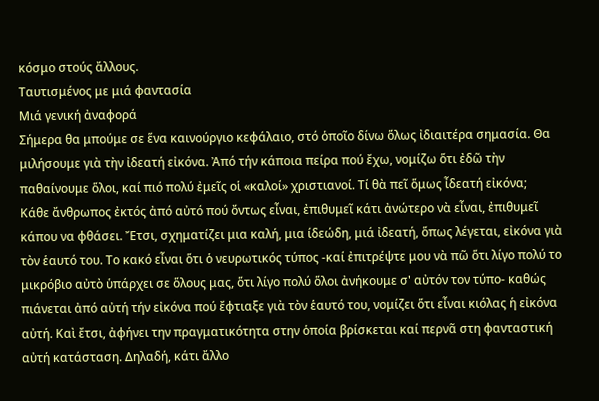κόσμο στούς ἄλλους.
Ταυτισμένος με μιά φαντασία
Μιά γενική ἀναφορά
Σήμερα θα μπούμε σε ἕνα καινούργιο κεφάλαιο, στό ὁποῖο δίνω ὅλως ἰδιαιτέρα σημασία. Θα μιλήσουμε γιὰ τὴν ἰδεατή εἰκόνα. Ἀπό τήν κάποια πείρα πού ἔχω, νομίζω ὅτι ἐδῶ τὴν παθαίνουμε ὅλοι, καί πιό πολύ ἐμεῖς οἱ «καλοί» χριστιανοί. Τί θὰ πεῖ ὅμως ἶδεατή εἰκόνα;
Κάθε ἄνθρωπος ἐκτός ἀπό αὐτό πού ὄντως εἶναι, ἐπιθυμεῖ κάτι ἀνώτερο νὰ εἶναι, ἐπιθυμεῖ κάπου να φθάσει. Ἔτσι, σχηματίζει μια καλή, μια ίδεώδη, μιά ἰδεατή, ὅπως λέγεται, εἰκόνα γιὰ τὸν ἑαυτό του. Το κακό εἶναι ὅτι ὁ νευρωτικός τύπος -καί ἐπιτρέψτε μου νὰ πῶ ὅτι λίγο πολύ το μικρόβιο αὐτὸ ὑπάρχει σε ὅλους μας, ὅτι λίγο πολύ ὅλοι ἀνήκουμε σ' αὐτόν τον τύπο- καθώς πιάνεται ἀπό αὐτή τήν εἰκόνα πού ἔφτιαξε γιὰ τὸν ἑαυτό του, νομίζει ὅτι εἶναι κιόλας ἡ εἰκόνα αὐτή. Καὶ ἔτσι, ἀφήνει την πραγματικότητα στην ὁποία βρίσκεται καί περνᾶ στη φανταστική αὐτή κατάσταση. Δηλαδή, κάτι ἄλλο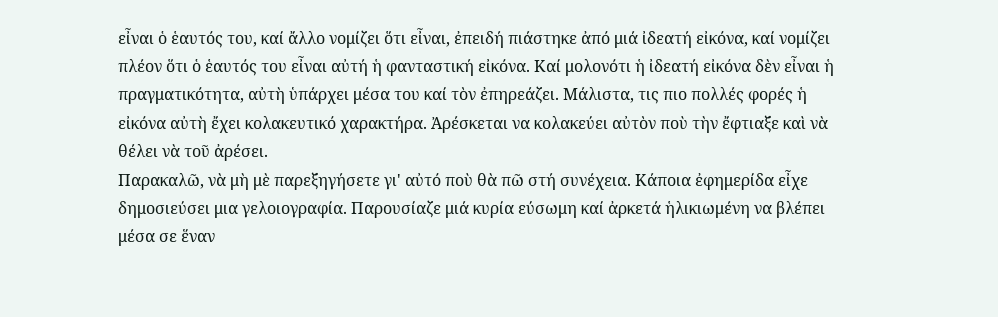εἶναι ὁ ἑαυτός του, καί ἄλλο νομίζει ὅτι εἶναι, ἐπειδή πιάστηκε ἀπό μιά ἰδεατή εἰκόνα, καί νομίζει πλέον ὅτι ὁ ἑαυτός του εἶναι αὐτή ἡ φανταστική εἰκόνα. Καί μολονότι ἡ ἰδεατή εἰκόνα δὲν εἶναι ἡ πραγματικότητα, αὐτὴ ὑπάρχει μέσα του καί τὸν ἐπηρεάζει. Μάλιστα, τις πιο πολλές φορές ἡ εἰκόνα αὐτὴ ἔχει κολακευτικό χαρακτήρα. Ἀρέσκεται να κολακεύει αὐτὸν ποὺ τὴν ἔφτιαξε καὶ νὰ θέλει νὰ τοῦ ἀρέσει.
Παρακαλῶ, νὰ μὴ μὲ παρεξηγήσετε γι' αὐτό ποὺ θὰ πῶ στή συνέχεια. Κάποια ἐφημερίδα εἶχε δημοσιεύσει μια γελοιογραφία. Παρουσίαζε μιά κυρία εύσωμη καί ἀρκετά ἡλικιωμένη να βλέπει μέσα σε ἕναν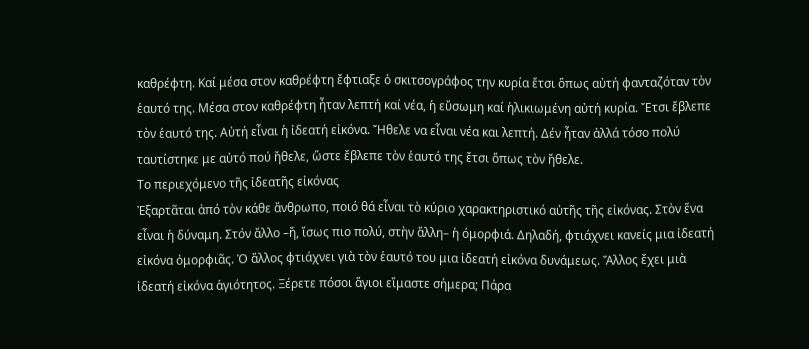καθρέφτη. Καί μέσα στον καθρέφτη ἔφτιαξε ὁ σκιτσογράφος την κυρία ἔτσι ὅπως αὐτή φανταζόταν τὸν ἑαυτό της. Μέσα στον καθρέφτη ἦταν λεπτή καί νέα, ἡ εὔσωμη καί ἡλικιωμένη αὐτή κυρία. Ἔτσι ἔβλεπε τὸν ἑαυτό της. Αὐτή εἶναι ἡ ἰδεατή εἰκόνα. Ἤθελε να εἶναι νέα και λεπτή. Δέν ἦταν ἀλλά τόσο πολύ ταυτίστηκε με αὐτό πού ἤθελε, ὥστε ἔβλεπε τὸν ἑαυτό της ἔτσι ὅπως τὸν ἤθελε.
Το περιεχόμενο τῆς ἰδεατῆς εἰκόνας
Ἐξαρτᾶται ἀπό τὸν κάθε ἄνθρωπο, ποιό θά εἶναι τὸ κύριο χαρακτηριστικό αὐτῆς τῆς εἰκόνας. Στὸν ἕνα εἶναι ἡ δύναμη. Στόν ἄλλο –ἤ, ἴσως πιο πολύ, στὴν ἄλλη– ἡ όμορφιά. Δηλαδή, φτιάχνει κανείς μια ἰδεατή εἰκόνα ὀμορφιᾶς. Ὁ ἄλλος φτιάχνει γιὰ τὸν ἑαυτό του μια ἰδεατή εἰκόνα δυνάμεως. Ἄλλος ἔχει μιὰ ἰδεατή εἰκόνα ἁγιότητος. Ξέρετε πόσοι ἅγιοι εἴμαστε σήμερα; Πάρα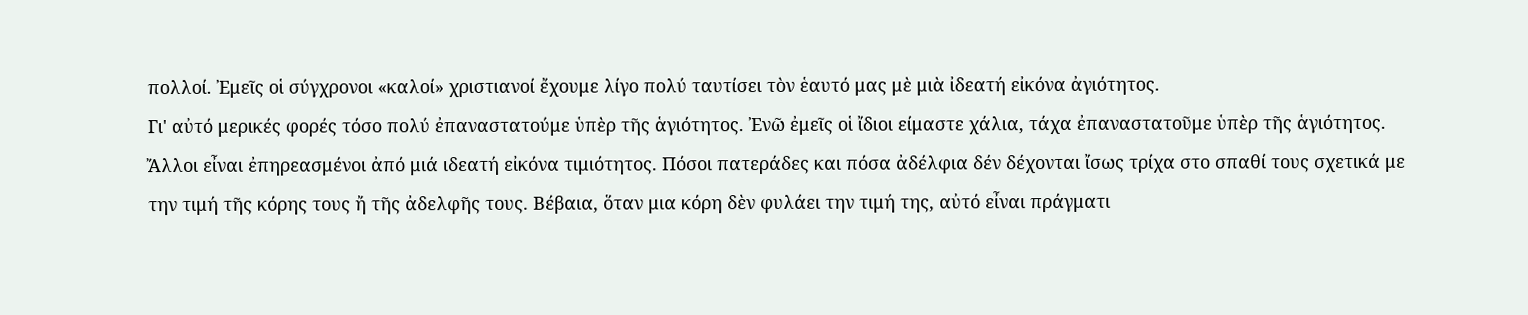πολλοί. Ἐμεῖς οἱ σύγχρονοι «καλοί» χριστιανοί ἔχουμε λίγο πολύ ταυτίσει τὸν ἑαυτό μας μὲ μιὰ ἰδεατή εἰκόνα ἀγιότητος.
Γι' αὐτό μερικές φορές τόσο πολύ ἐπαναστατούμε ὑπὲρ τῆς ἁγιότητος. Ἐνῶ ἐμεῖς οἱ ἴδιοι είμαστε χάλια, τάχα ἐπαναστατοῦμε ὑπὲρ τῆς ἁγιότητος.
Ἄλλοι εἶναι ἐπηρεασμένοι ἀπό μιά ιδεατή εἰκόνα τιμιότητος. Πόσοι πατεράδες και πόσα ἀδέλφια δέν δέχονται ἴσως τρίχα στο σπαθί τους σχετικά με την τιμή τῆς κόρης τους ἤ τῆς ἀδελφῆς τους. Βέβαια, ὅταν μια κόρη δὲν φυλάει την τιμή της, αὐτό εἶναι πράγματι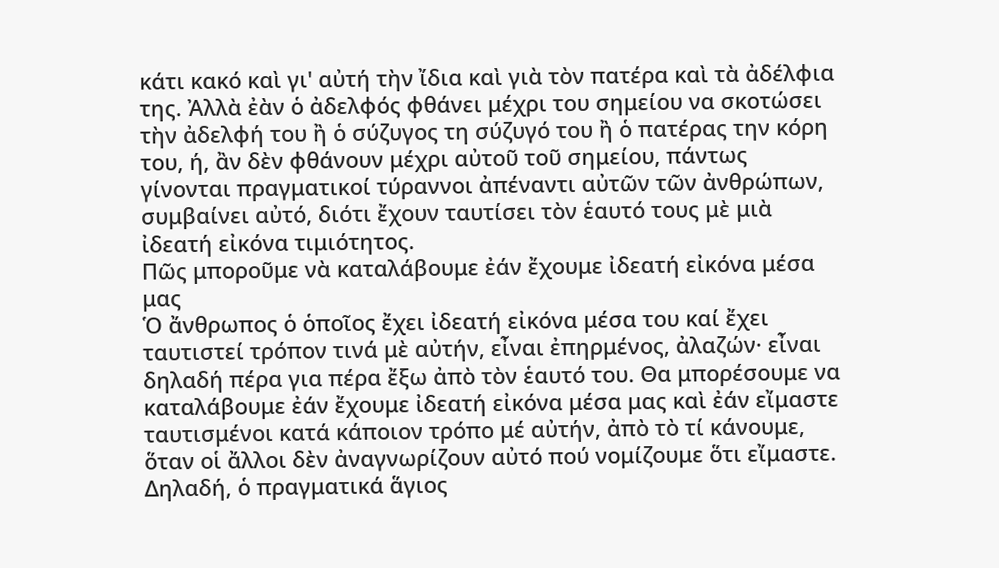κάτι κακό καὶ γι' αὐτή τὴν ἴδια καὶ γιὰ τὸν πατέρα καὶ τὰ ἀδέλφια της. Ἀλλὰ ἐὰν ὁ ἀδελφός φθάνει μέχρι του σημείου να σκοτώσει τὴν ἀδελφή του ἢ ὁ σύζυγος τη σύζυγό του ἢ ὁ πατέρας την κόρη του, ή, ἂν δὲν φθάνουν μέχρι αὐτοῦ τοῦ σημείου, πάντως γίνονται πραγματικοί τύραννοι ἀπέναντι αὐτῶν τῶν ἀνθρώπων, συμβαίνει αὐτό, διότι ἔχουν ταυτίσει τὸν ἑαυτό τους μὲ μιὰ ἰδεατή εἰκόνα τιμιότητος.
Πῶς μποροῦμε νὰ καταλάβουμε ἐάν ἔχουμε ἰδεατή εἰκόνα μέσα μας
Ὁ ἄνθρωπος ὁ ὁποῖος ἔχει ἰδεατή εἰκόνα μέσα του καί ἔχει ταυτιστεί τρόπον τινά μὲ αὐτήν, εἶναι ἐπηρμένος, ἀλαζών· εἶναι δηλαδή πέρα για πέρα ἔξω ἀπὸ τὸν ἑαυτό του. Θα μπορέσουμε να καταλάβουμε ἐάν ἔχουμε ἰδεατή εἰκόνα μέσα μας καὶ ἐάν εἴμαστε ταυτισμένοι κατά κάποιον τρόπο μέ αὐτήν, ἀπὸ τὸ τί κάνουμε, ὅταν οἱ ἄλλοι δὲν ἀναγνωρίζουν αὐτό πού νομίζουμε ὅτι εἴμαστε. Δηλαδή, ὁ πραγματικά ἅγιος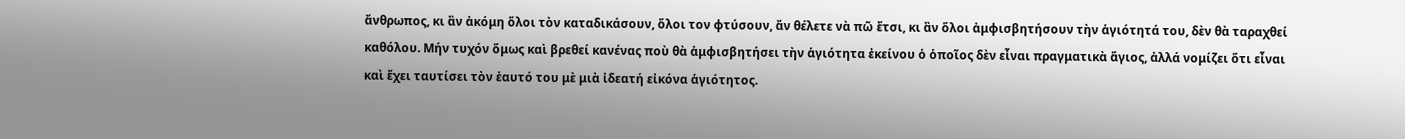ἄνθρωπος, κι ἂν ἀκόμη ὅλοι τὸν καταδικάσουν, ὅλοι τον φτύσουν, ἄν θέλετε νὰ πῶ ἔτσι, κι ἂν ὅλοι ἀμφισβητήσουν τὴν ἁγιότητά του, δὲν θὰ ταραχθεί καθόλου. Μήν τυχόν ὅμως καὶ βρεθεί κανένας ποὺ θὰ ἀμφισβητήσει τὴν ἁγιότητα ἐκείνου ὁ ὁποῖος δὲν εἶναι πραγματικὰ ἅγιος, ἀλλά νομίζει ὅτι εἶναι καὶ ἔχει ταυτίσει τὸν ἑαυτό του μὲ μιὰ ἰδεατή εἰκόνα ἁγιότητος.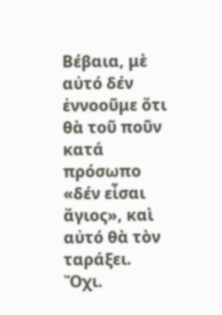Βέβαια, μὲ αὐτό δέν ἐννοοῦμε ὅτι θὰ τοῦ ποῦν κατά πρόσωπο «δέν εἶσαι ἅγιος», καὶ αὐτό θὰ τὸν ταράξει. Ὄχι.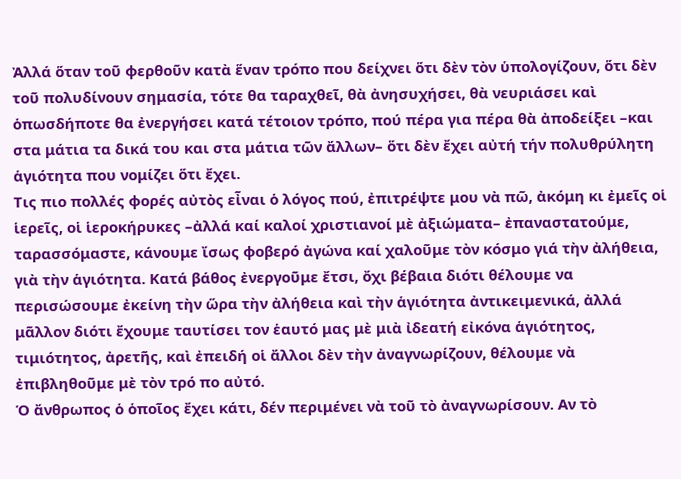Ἀλλά ὅταν τοῦ φερθοῦν κατὰ ἕναν τρόπο που δείχνει ὅτι δὲν τὸν ὑπολογίζουν, ὅτι δὲν τοῦ πολυδίνουν σημασία, τότε θα ταραχθεῖ, θὰ ἀνησυχήσει, θὰ νευριάσει καὶ ὁπωσδήποτε θα ἐνεργήσει κατά τέτοιον τρόπο, πού πέρα για πέρα θὰ ἀποδείξει –και στα μάτια τα δικά του και στα μάτια τῶν ἄλλων– ὅτι δὲν ἔχει αὐτή τήν πολυθρύλητη ἁγιότητα που νομίζει ὅτι ἔχει.
Τις πιο πολλές φορές αὐτὸς εἶναι ὁ λόγος πού, ἐπιτρέψτε μου νὰ πῶ, ἀκόμη κι ἐμεῖς οἱ ἱερεῖς, οἱ ἱεροκήρυκες –ἀλλά καί καλοί χριστιανοί μὲ ἀξιώματα– ἐπαναστατούμε, ταρασσόμαστε, κάνουμε ἴσως φοβερό ἀγώνα καί χαλοῦμε τὸν κόσμο γιά τὴν ἀλήθεια, γιὰ τὴν ἁγιότητα. Κατά βάθος ἐνεργοῦμε ἔτσι, ὄχι βέβαια διότι θέλουμε να περισώσουμε ἐκείνη τὴν ὥρα τὴν ἀλήθεια καὶ τὴν ἁγιότητα ἀντικειμενικά, ἀλλά μᾶλλον διότι ἔχουμε ταυτίσει τον ἑαυτό μας μὲ μιὰ ἰδεατή εἰκόνα ἁγιότητος, τιμιότητος, ἀρετῆς, καὶ ἐπειδή οἱ ἄλλοι δὲν τὴν ἀναγνωρίζουν, θέλουμε νὰ ἐπιβληθοῦμε μὲ τὸν τρό πο αὐτό.
Ὁ ἄνθρωπος ὁ ὁποῖος ἔχει κάτι, δέν περιμένει νὰ τοῦ τὸ ἀναγνωρίσουν. Αν τὸ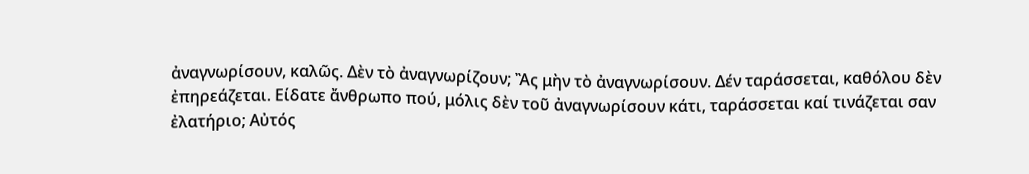ἀναγνωρίσουν, καλῶς. Δὲν τὸ ἀναγνωρίζουν; Ἂς μὴν τὸ ἀναγνωρίσουν. Δέν ταράσσεται, καθόλου δὲν ἐπηρεάζεται. Είδατε ἄνθρωπο πού, μόλις δὲν τοῦ ἀναγνωρίσουν κάτι, ταράσσεται καί τινάζεται σαν ἐλατήριο; Αὐτός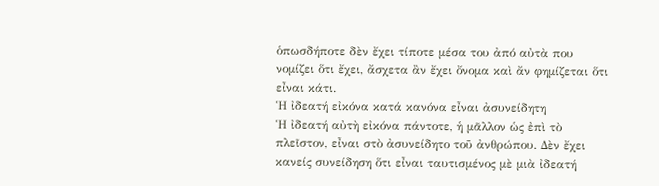ὁπωσδήποτε δὲν ἔχει τίποτε μέσα του ἀπό αὐτὰ που νομίζει ὅτι ἔχει, ἄσχετα ἂν ἔχει ὄνομα καὶ ἄν φημίζεται ὅτι εἶναι κάτι.
Ἡ ἰδεατή εἰκόνα κατά κανόνα εἶναι ἀσυνείδητη
Ἡ ἰδεατή αὐτὴ εἰκόνα πάντοτε, ἡ μᾶλλον ὡς ἐπὶ τὸ πλεῖστον, εἶναι στὸ ἀσυνείδητο τοῦ ἀνθρώπου. Δὲν ἔχει κανείς συνείδηση ὅτι εἶναι ταυτισμένος μὲ μιὰ ἰδεατή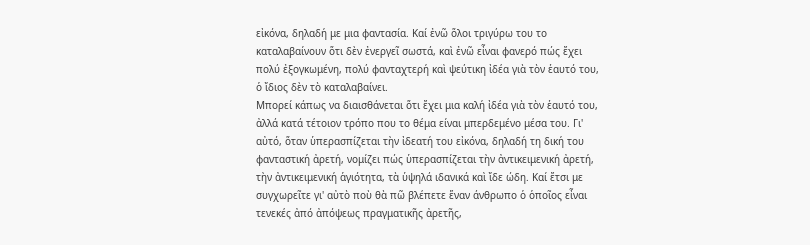εἰκόνα, δηλαδή με μια φαντασία. Καί ἐνῶ ὅλοι τριγύρω του το καταλαβαίνουν ὅτι δὲν ἐνεργεῖ σωστά, καὶ ἐνῶ εἶναι φανερό πώς ἔχει πολύ ἐξογκωμένη, πολύ φανταχτερή καὶ ψεύτικη ἰδέα γιὰ τὸν ἑαυτό του, ὁ ἴδιος δὲν τὸ καταλαβαίνει.
Μπορεί κάπως να διαισθάνεται ὅτι ἔχει μια καλή ἰδέα γιὰ τὸν ἑαυτό του, ἀλλά κατά τέτοιον τρόπο που το θέμα είναι μπερδεμένο μέσα του. Γι' αὐτό, ὅταν ὑπερασπίζεται τὴν ἰδεατή του εἰκόνα, δηλαδή τη δική του φανταστική ἀρετή, νομίζει πώς ὑπερασπίζεται τὴν ἀντικειμενική ἀρετή, τὴν ἀντικειμενική ἁγιότητα, τὰ ὑψηλά ιδανικά καὶ ἴδε ώδη. Καί ἔτσι με συγχωρεῖτε γι' αὐτὸ ποὺ θὰ πῶ βλέπετε ἕναν άνθρωπο ὁ ὁποῖος εἶναι τενεκές ἀπό ἀπόψεως πραγματικῆς ἀρετῆς,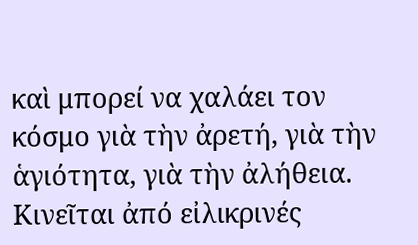καὶ μπορεί να χαλάει τον κόσμο γιὰ τὴν ἀρετή, γιὰ τὴν ἁγιότητα, γιὰ τὴν ἀλήθεια. Κινεῖται ἀπό εἰλικρινές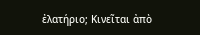ἐλατήριο; Κινεῖται ἀπὸ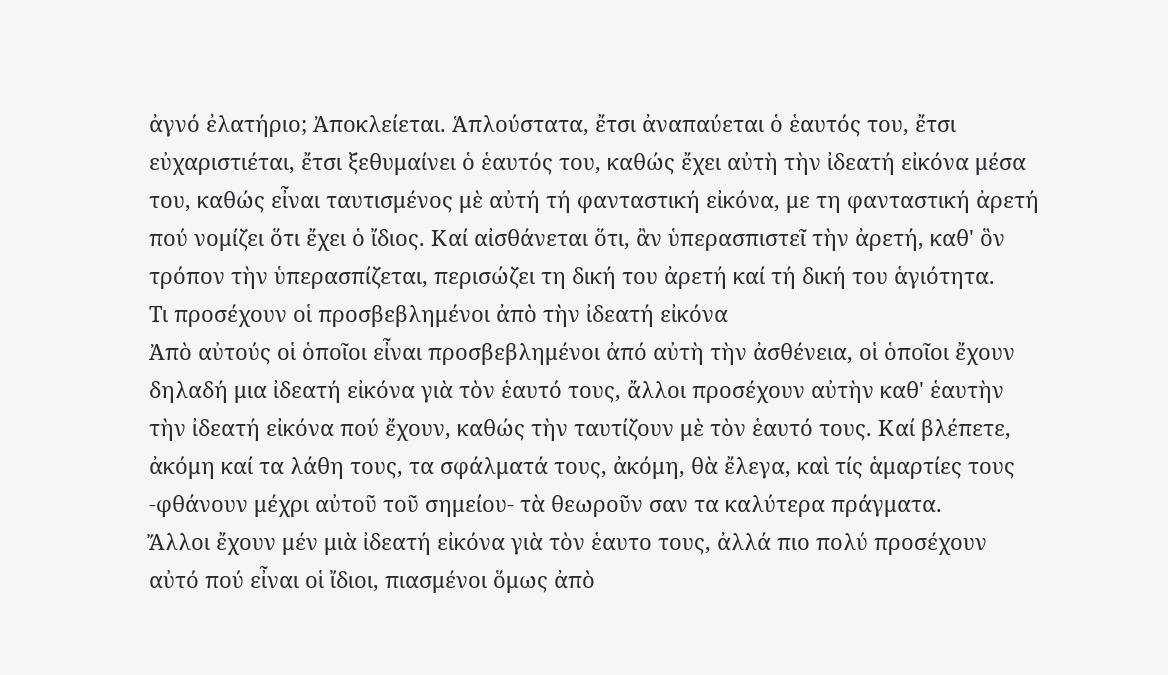ἀγνό ἐλατήριο; Ἀποκλείεται. Ἁπλούστατα, ἔτσι ἀναπαύεται ὁ ἑαυτός του, ἔτσι εὐχαριστιέται, ἔτσι ξεθυμαίνει ὁ ἑαυτός του, καθώς ἔχει αὐτὴ τὴν ἰδεατή εἰκόνα μέσα του, καθώς εἶναι ταυτισμένος μὲ αὐτή τή φανταστική εἰκόνα, με τη φανταστική ἀρετή πού νομίζει ὅτι ἔχει ὁ ἴδιος. Καί αἰσθάνεται ὅτι, ἂν ὑπερασπιστεῖ τὴν ἀρετή, καθ' ὃν τρόπον τὴν ὑπερασπίζεται, περισώζει τη δική του ἀρετή καί τή δική του ἁγιότητα.
Τι προσέχουν οἱ προσβεβλημένοι ἀπὸ τὴν ἰδεατή εἰκόνα
Ἀπὸ αὐτούς οἱ ὁποῖοι εἶναι προσβεβλημένοι ἀπό αὐτὴ τὴν ἀσθένεια, οἱ ὁποῖοι ἔχουν δηλαδή μια ἰδεατή εἰκόνα γιὰ τὸν ἑαυτό τους, ἄλλοι προσέχουν αὐτὴν καθ' ἑαυτὴν τὴν ἰδεατή εἰκόνα πού ἔχουν, καθώς τὴν ταυτίζουν μὲ τὸν ἑαυτό τους. Καί βλέπετε, ἀκόμη καί τα λάθη τους, τα σφάλματά τους, ἀκόμη, θὰ ἔλεγα, καὶ τίς ἁμαρτίες τους -φθάνουν μέχρι αὐτοῦ τοῦ σημείου- τὰ θεωροῦν σαν τα καλύτερα πράγματα.
Ἄλλοι ἔχουν μέν μιὰ ἰδεατή εἰκόνα γιὰ τὸν ἑαυτο τους, ἀλλά πιο πολύ προσέχουν αὐτό πού εἶναι οἱ ἴδιοι, πιασμένοι ὅμως ἀπὸ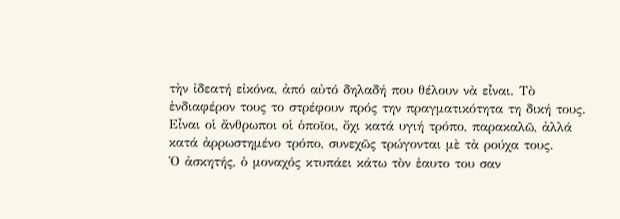τὴν ἰδεατή εἰκόνα, ἀπό αὐτό δηλαδή που θέλουν νὰ εἶναι. Τὸ ἐνδιαφέρον τους το στρέφουν πρός την πραγματικότητα τη δική τους. Εἶναι οἱ ἄνθρωποι οἱ ὁποῖοι, ὄχι κατά υγιή τρόπο, παρακαλῶ, ἀλλά κατά ἀρρωστημένο τρόπο, συνεχῶς τρώγονται μὲ τὰ ρούχα τους.
Ὁ ἀσκητής, ὁ μοναχός κτυπάει κάτω τὸν ἑαυτο του σαν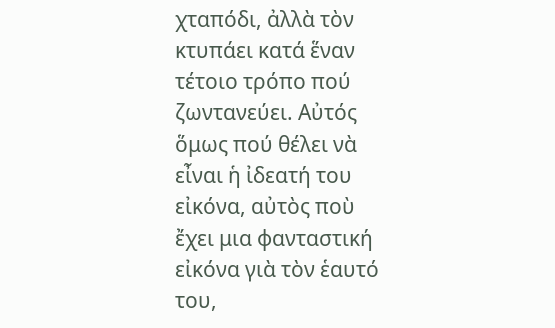χταπόδι, ἀλλὰ τὸν κτυπάει κατά ἕναν τέτοιο τρόπο πού ζωντανεύει. Αὐτός ὅμως πού θέλει νὰ εἶναι ἡ ἰδεατή του εἰκόνα, αὐτὸς ποὺ ἔχει μια φανταστική εἰκόνα γιὰ τὸν ἑαυτό του,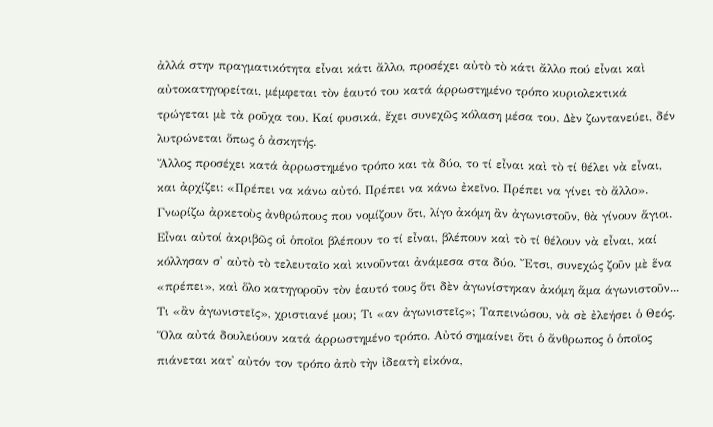ἀλλά στην πραγματικότητα εἶναι κάτι ἄλλο, προσέχει αὐτὸ τὸ κάτι ἄλλο πού εἶναι καὶ αὐτοκατηγορείται, μέμφεται τὸν ἑαυτό του κατά άρρωστημένο τρόπο κυριολεκτικά τρώγεται μὲ τὰ ροῦχα του. Καί φυσικά, ἔχει συνεχῶς κόλαση μέσα του. Δὲν ζωντανεύει, δέν λυτρώνεται ὅπως ὁ ἀσκητής.
Ἄλλος προσέχει κατά ἀρρωστημένο τρόπο και τὰ δύο, το τί εἶναι καὶ τὸ τί θέλει νὰ εἶναι, και ἀρχίζει: «Πρέπει να κάνω αὐτό. Πρέπει να κάνω ἐκεῖνο. Πρέπει να γίνει τὸ ἄλλο». Γνωρίζω ἀρκετοὺς ἀνθρώπους που νομίζουν ὅτι, λίγο ἀκόμη ἂν ἀγωνιστοῦν, θὰ γίνουν ἅγιοι. Εἶναι αὐτοί ἀκριβῶς οἱ ὁποῖοι βλέπουν το τί εἶναι, βλέπουν καὶ τὸ τί θέλουν νὰ εἶναι, καί κόλλησαν σ' αὐτὸ τὸ τελευταῖο καὶ κινοῦνται ἀνάμεσα στα δύο. Ἔτσι, συνεχώς ζοῦν μὲ ἕνα «πρέπει», καὶ ὅλο κατηγοροῦν τὸν ἑαυτό τους ὅτι δὲν ἀγωνίστηκαν ἀκόμη ἅμα άγωνιστοῦν... Τι «ἂν ἀγωνιστεῖς», χριστιανέ μου; Τι «αν ἀγωνιστεῖς»; Ταπεινώσου, νὰ σὲ ἐλεήσει ὁ Θεός.
Ὅλα αὐτά δουλεύουν κατά άρρωστημένο τρόπο. Αὐτό σημαίνει ὅτι ὁ ἄνθρωπος ὁ ὁποῖος πιάνεται κατ᾿ αὐτόν τον τρόπο ἀπὸ τὴν ἰδεατὴ εἰκόνα,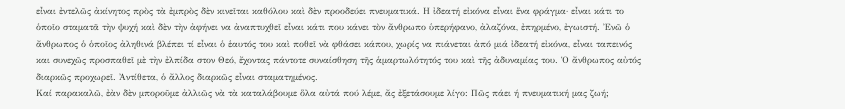εἶναι ἐντελῶς ἀκίνητος πρὸς τὰ ἐμπρὸς δὲν κινεῖται καθόλου καὶ δὲν προοδεύει πνευματικά. Η ἰδεατή εἰκόνα εἶναι ἕνα φράγμα· εἶναι κάτι το ὁποῖο σταματᾶ τὴν ψυχή καὶ δὲν τὴν ἀφήνει να ἀναπτυχθεῖ εἶναι κάτι που κάνει τὸν ἄνθρωπο ὑπερήφανο, ἀλαζόνα, ἐπηρμένο, ἐγωιστή. Ἐνῶ ὁ ἄνθρωπος ὁ ὁποῖος ἀληθινά βλέπει τί εἶναι ὁ ἑαυτός του καὶ ποθεῖ νὰ φθάσει κάπου, χωρίς να πιάνεται ἀπό μιά ἰδεατή εἰκόνα, εἶναι ταπεινός και συνεχῶς προσπαθεῖ μὲ τὴν ἐλπίδα στον Θεό, ἔχοντας πάντοτε συναίσθηση τῆς ἁμαρτωλότητός του καὶ τῆς ἀδυναμίας του. Ὁ ἄνθρωπος αὐτός διαρκῶς προχωρεῖ. Ἀντίθετα, ὁ ἄλλος διαρκῶς εἶναι σταματημένος.
Καί παρακαλῶ, ἐὰν δὲν μποροῦμε ἀλλιῶς νὰ τὰ καταλάβουμε ὅλα αὐτά πού λέμε, ἄς ἐξετάσουμε λίγο: Πῶς πάει ή πνευματική μας ζωή;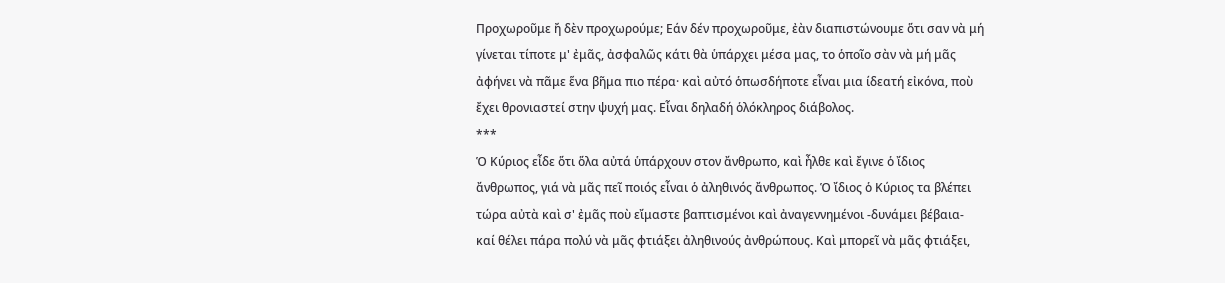Προχωροῦμε ἤ δὲν προχωρούμε; Εάν δέν προχωροῦμε, ἐὰν διαπιστώνουμε ὅτι σαν νὰ μή γίνεται τίποτε μ' ἐμᾶς, ἀσφαλῶς κάτι θὰ ὑπάρχει μέσα μας, το ὁποῖο σὰν νὰ μή μᾶς ἀφήνει νὰ πᾶμε ἕνα βῆμα πιο πέρα· καὶ αὐτό ὁπωσδήποτε εἶναι μια ίδεατή εἰκόνα, ποὺ ἔχει θρονιαστεί στην ψυχή μας. Εἶναι δηλαδή ὁλόκληρος διάβολος.
***
Ὁ Κύριος εἶδε ὅτι ὅλα αὐτά ὑπάρχουν στον ἄνθρωπο, καὶ ἦλθε καὶ ἔγινε ὁ ἴδιος ἄνθρωπος, γιά νὰ μᾶς πεῖ ποιός εἶναι ὁ ἀληθινός ἄνθρωπος. Ὁ ἴδιος ὁ Κύριος τα βλέπει τώρα αὐτὰ καὶ σ' ἐμᾶς ποὺ εἴμαστε βαπτισμένοι καὶ ἀναγεννημένοι -δυνάμει βέβαια- καί θέλει πάρα πολύ νὰ μᾶς φτιάξει ἀληθινούς ἀνθρώπους. Καὶ μπορεῖ νὰ μᾶς φτιάξει,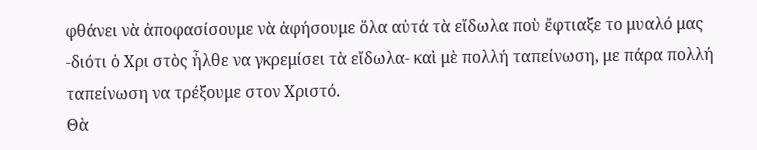φθάνει νὰ ἀποφασίσουμε νὰ ἀφήσουμε ὅλα αὐτά τὰ εἴδωλα ποὺ ἔφτιαξε το μυαλό μας -διότι ὁ Χρι στὸς ἦλθε να γκρεμίσει τὰ εἴδωλα- καὶ μὲ πολλή ταπείνωση, με πάρα πολλή ταπείνωση να τρέξουμε στον Χριστό.
Θὰ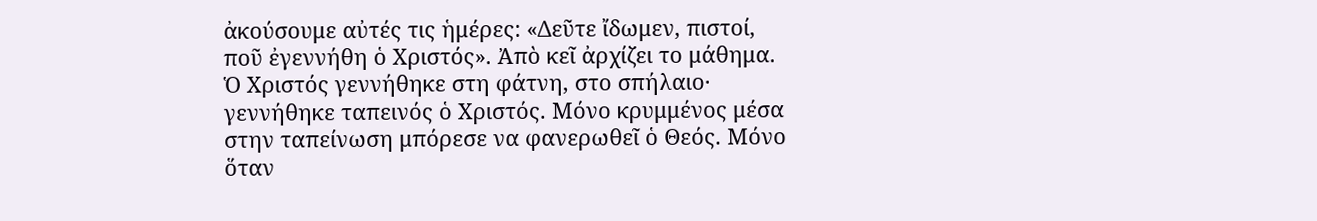ἀκούσουμε αὐτές τις ἡμέρες: «Δεῦτε ἴδωμεν, πιστοί, ποῦ ἐγεννήθη ὁ Χριστός». Ἀπὸ κεῖ ἀρχίζει το μάθημα. Ὁ Χριστός γεννήθηκε στη φάτνη, στο σπήλαιο· γεννήθηκε ταπεινός ὁ Χριστός. Μόνο κρυμμένος μέσα στην ταπείνωση μπόρεσε να φανερωθεῖ ὁ Θεός. Μόνο ὅταν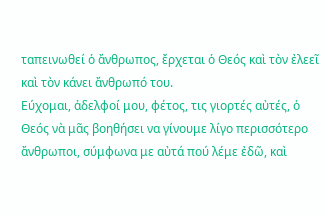ταπεινωθεί ὁ ἄνθρωπος, ἔρχεται ὁ Θεός καὶ τὸν ἐλεεῖ καὶ τὸν κάνει ἄνθρωπό του.
Εύχομαι, ἀδελφοί μου, φέτος, τις γιορτές αὐτές, ὁ Θεός νὰ μᾶς βοηθήσει να γίνουμε λίγο περισσότερο ἄνθρωποι, σύμφωνα με αὐτά πού λέμε ἐδῶ, καὶ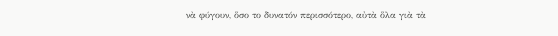νὰ φύγουν, ὅσο το δυνατόν περισσότερο, αὐτὰ ὅλα γιὰ τὰ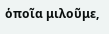ὁποῖα μιλοῦμε,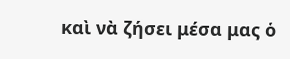καὶ νὰ ζήσει μέσα μας ὁ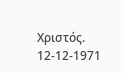Χριστός.
12-12-1971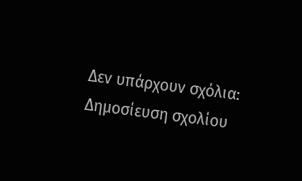Δεν υπάρχουν σχόλια:
Δημοσίευση σχολίου